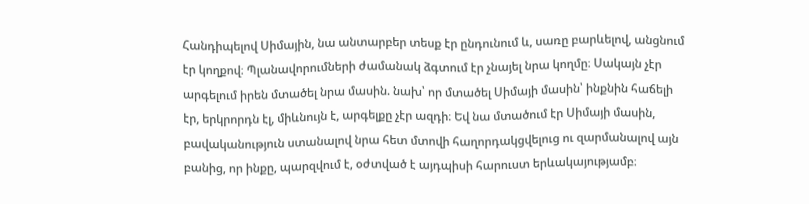Հանդիպելով Սիմային, նա անտարբեր տեսք էր ընդունում և, սառը բարևելով, անցնում էր կողքով։ Պլանավորումների ժամանակ ձգտում էր չնայել նրա կողմը։ Սակայն չէր արգելում իրեն մտածել նրա մասին. նախ՝ որ մտածել Սիմայի մասին՝ ինքնին հաճելի էր, երկրորդն էլ, միևնույն է, արգելքը չէր ազդի։ Եվ նա մտածում էր Սիմայի մասին, բավականություն ստանալով նրա հետ մտովի հաղորդակցվելուց ու զարմանալով այն բանից, որ ինքը, պարզվում է, օժտված է այդպիսի հարուստ երևակայությամբ։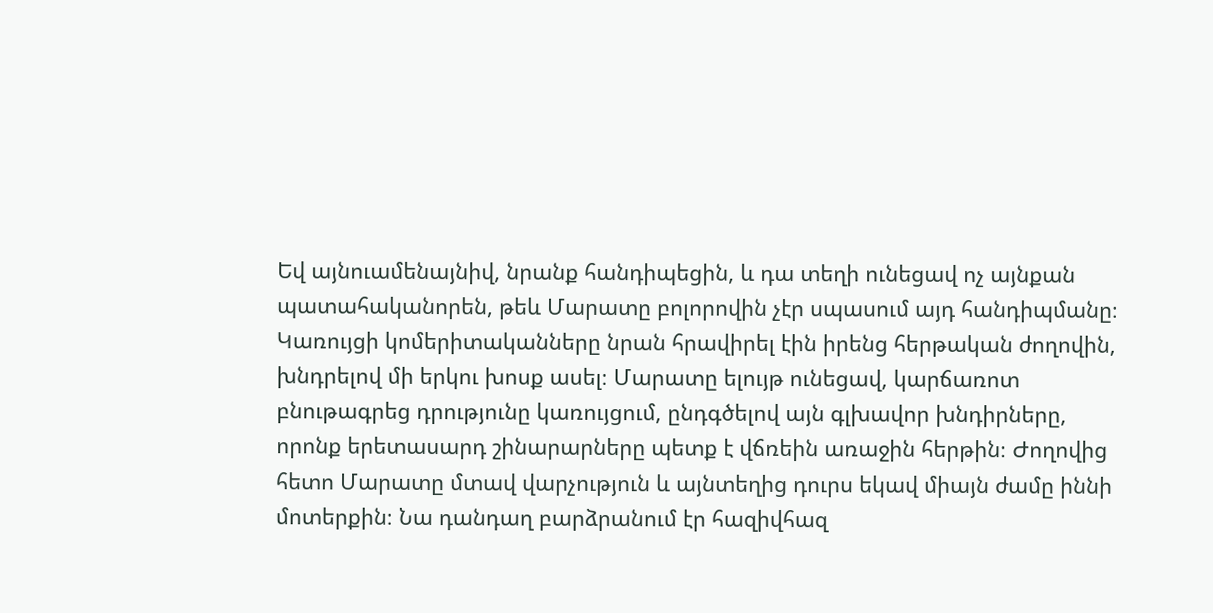Եվ այնուամենայնիվ, նրանք հանդիպեցին, և դա տեղի ունեցավ ոչ այնքան պատահականորեն, թեև Մարատը բոլորովին չէր սպասում այդ հանդիպմանը։
Կառույցի կոմերիտականները նրան հրավիրել էին իրենց հերթական ժողովին, խնդրելով մի երկու խոսք ասել։ Մարատը ելույթ ունեցավ, կարճառոտ բնութագրեց դրությունը կառույցում, ընդգծելով այն գլխավոր խնդիրները, որոնք երետասարդ շինարարները պետք է վճռեին առաջին հերթին։ Ժողովից հետո Մարատը մտավ վարչություն և այնտեղից դուրս եկավ միայն ժամը իննի մոտերքին։ Նա դանդաղ բարձրանում էր հազիվհազ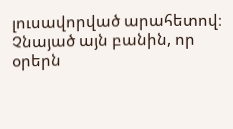լուսավորված արահետով։ Չնայած այն բանին, որ օրերն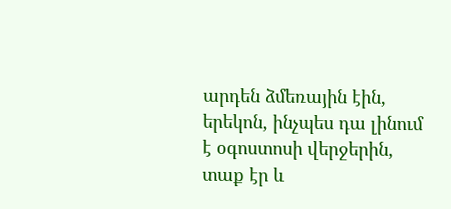արդեն ձմեռային էին, երեկոն, ինչպես դա լինում է օգոստոսի վերջերին, տաք էր և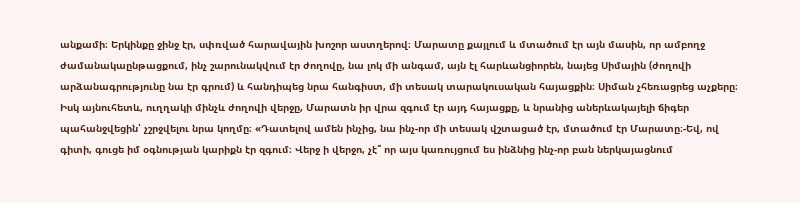անքամի։ Երկինքը ջինջ էր, սփռված հարավային խոշոր աստղերով։ Մարատը քայլում և մտածում էր այն մասին, որ ամբողջ ժամանակաընթացքում, ինչ շարունակվում էր ժողովը, նա լոկ մի անգամ, այն էլ հարևանցիորեն, նայեց Սիմային (ժողովի արձանագրությունը նա էր գրում) և հանդիպեց նրա հանգիստ, մի տեսակ տարակուսական հայացքին։ Սիման չհեռացրեց աչքերը։ Իսկ այնուհետև, ուղղակի մինչև ժողովի վերջը, Մարատն իր վրա զգում էր այդ հայացքը, և նրանից աներևակայելի ճիգեր պահանջվեցին՝ չշրջվելու նրա կողմը։ «Դատելով ամեն ինչից, նա ինչ-որ մի տեսակ վշտացած էր, մտածում էր Մարատը։-Եվ, ով գիտի, գուցե իմ օգնության կարիքն էր զգում։ Վերջ ի վերջո, չէ՞ որ այս կառույցում ես ինձնից ինչ-որ բան ներկայացնում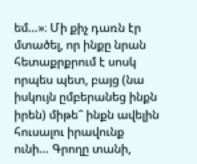եմ…»։ Մի քիչ դառն էր մտածել, որ ինքը նրան հետաքրքրում է սոսկ որպես պետ, բայց (նա իսկույն ըմբերանեց ինքն իրեն) միթե՞ ինքն ավելին հուսալու իրավունք ունի… Գրողը տանի,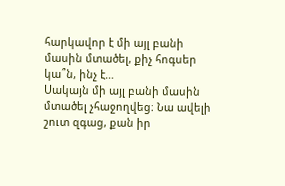հարկավոր է մի այլ բանի մասին մտածել, քիչ հոգսեր կա՞ն, ինչ է…
Սակայն մի այլ բանի մասին մտածել չհաջողվեց։ Նա ավելի շուտ զգաց, քան իր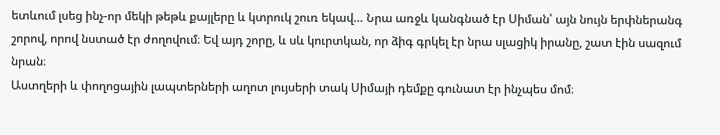ետևում լսեց ինչ-որ մեկի թեթև քայլերը և կտրուկ շուռ եկավ… Նրա առջև կանգնած էր Սիման՝ այն նույն երփներանգ շորով, որով նստած էր ժողովում։ Եվ այդ շորը, և սև կուրտկան, որ ձիգ գրկել էր նրա սլացիկ իրանը, շատ էին սազում նրան։
Աստղերի և փողոցային լապտերների աղոտ լույսերի տակ Սիմայի դեմքը գունատ էր ինչպես մոմ։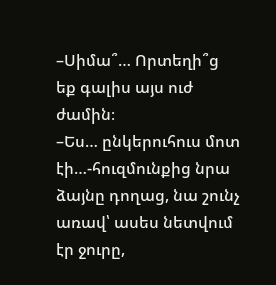–Սիմա՞… Որտեղի՞ց եք գալիս այս ուժ ժամին։
–Ես… ընկերուհուս մոտ էի…-հուզմունքից նրա ձայնը դողաց, նա շունչ առավ՝ ասես նետվում էր ջուրը,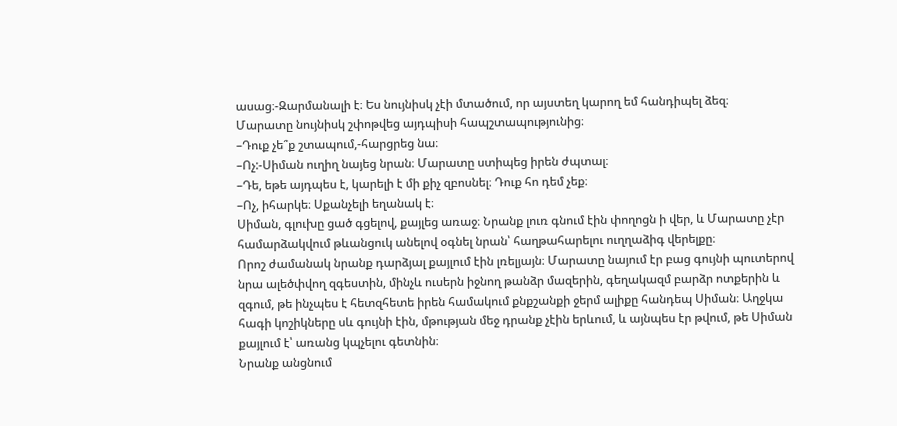ասաց։-Զարմանալի է։ Ես նույնիսկ չէի մտածում, որ այստեղ կարող եմ հանդիպել ձեզ։
Մարատը նույնիսկ շփոթվեց այդպիսի հապշտապությունից։
–Դուք չե՞ք շտապում,-հարցրեց նա։
–Ոչ:-Սիման ուղիղ նայեց նրան։ Մարատը ստիպեց իրեն ժպտալ։
–Դե, եթե այդպես է, կարելի է մի քիչ զբոսնել։ Դուք հո դեմ չեք։
–Ոչ, իհարկե։ Սքանչելի եղանակ է։
Սիման, գլուխը ցած գցելով, քայլեց առաջ։ Նրանք լուռ գնում էին փողոցն ի վեր, և Մարատը չէր համարձակվում թևանցուկ անելով օգնել նրան՝ հաղթահարելու ուղղաձիգ վերելքը։
Որոշ ժամանակ նրանք դարձյալ քայլում էին լռելյայն։ Մարատը նայում էր բաց գույնի պուտերով նրա ալեծփվող զգեստին, մինչև ուսերն իջնող թանձր մազերին, գեղակազմ բարձր ոտքերին և զգում, թե ինչպես է հետզհետե իրեն համակում քնքշանքի ջերմ ալիքը հանդեպ Սիման։ Աղջկա հագի կոշիկները սև գույնի էին, մթության մեջ դրանք չէին երևում, և այնպես էր թվում, թե Սիման քայլում է՝ առանց կպչելու գետնին։
Նրանք անցնում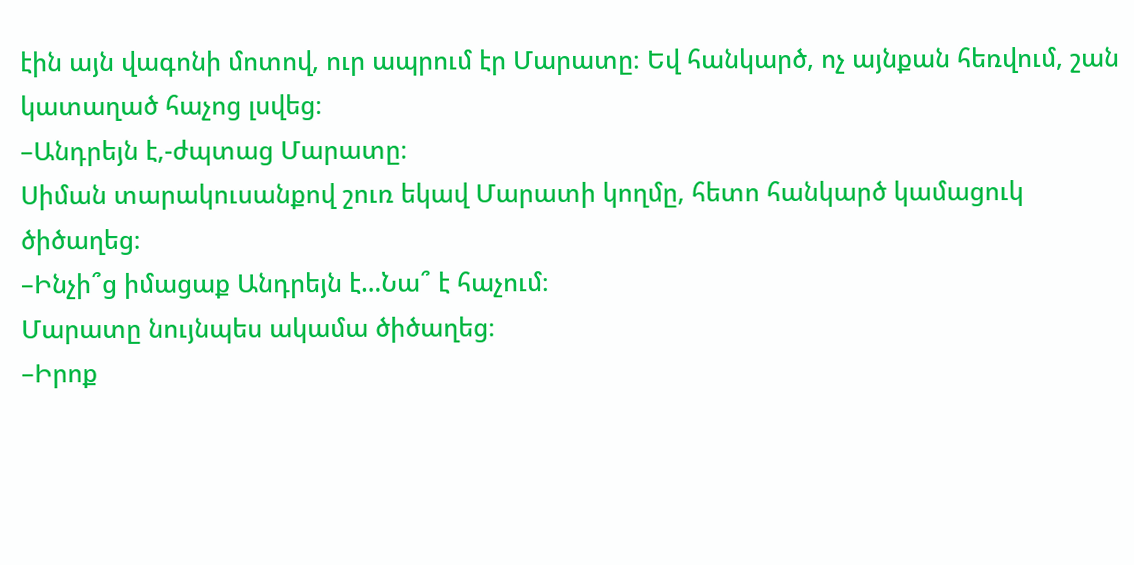էին այն վագոնի մոտով, ուր ապրում էր Մարատը։ Եվ հանկարծ, ոչ այնքան հեռվում, շան կատաղած հաչոց լսվեց։
–Անդրեյն է,-ժպտաց Մարատը։
Սիման տարակուսանքով շուռ եկավ Մարատի կողմը, հետո հանկարծ կամացուկ ծիծաղեց։
–Ինչի՞ց իմացաք Անդրեյն է…Նա՞ է հաչում։
Մարատը նույնպես ակամա ծիծաղեց։
–Իրոք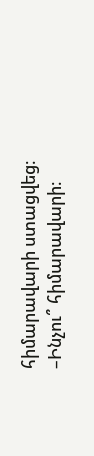հիմարավարի ստացվեց։
–Ինչու՞ հիմարավարի։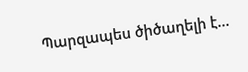Պարզապես ծիծաղելի է…